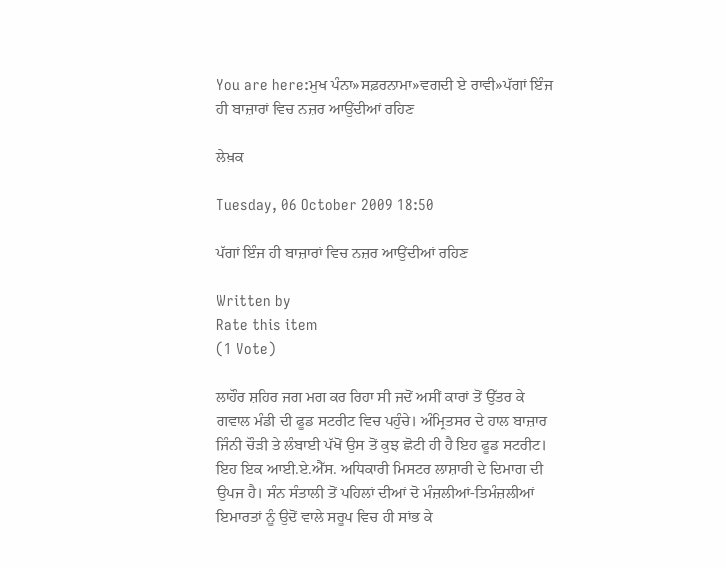You are here:ਮੁਖ ਪੰਨਾ»ਸਫ਼ਰਨਾਮਾ»ਵਗਦੀ ਏ ਰਾਵੀ»ਪੱਗਾਂ ਇੰਜ ਹੀ ਬਾਜ਼ਾਰਾਂ ਵਿਚ ਨਜ਼ਰ ਆਉਂਦੀਆਂ ਰਹਿਣ

ਲੇਖ਼ਕ

Tuesday, 06 October 2009 18:50

ਪੱਗਾਂ ਇੰਜ ਹੀ ਬਾਜ਼ਾਰਾਂ ਵਿਚ ਨਜ਼ਰ ਆਉਂਦੀਆਂ ਰਹਿਣ

Written by
Rate this item
(1 Vote)

ਲਾਹੌਰ ਸ਼ਹਿਰ ਜਗ ਮਗ ਕਰ ਰਿਹਾ ਸੀ ਜਦੋਂ ਅਸੀਂ ਕਾਰਾਂ ਤੋਂ ਉੱਤਰ ਕੇ ਗਵਾਲ ਮੰਡੀ ਦੀ ਫੂਡ ਸਟਰੀਟ ਵਿਚ ਪਹੁੰਚੇ। ਅੰਮ੍ਰਿਤਸਰ ਦੇ ਹਾਲ ਬਾਜ਼ਾਰ ਜਿੰਨੀ ਚੌੜੀ ਤੇ ਲੰਬਾਈ ਪੱਖੋਂ ਉਸ ਤੋਂ ਕੁਝ ਛੋਟੀ ਹੀ ਹੈ ਇਹ ਫੂਡ ਸਟਰੀਟ। ਇਹ ਇਕ ਆਈ.ਏ.ਐੱਸ. ਅਧਿਕਾਰੀ ਮਿਸਟਰ ਲਾਸ਼ਾਰੀ ਦੇ ਦਿਮਾਗ ਦੀ ਉਪਜ ਹੈ। ਸੰਨ ਸੰਤਾਲੀ ਤੋਂ ਪਹਿਲਾਂ ਦੀਆਂ ਦੋ ਮੰਜ਼ਲੀਆਂ-ਤਿਮੰਜ਼ਲੀਆਂ ਇਮਾਰਤਾਂ ਨੂੰ ਉਦੋਂ ਵਾਲੇ ਸਰੂਪ ਵਿਚ ਹੀ ਸਾਂਭ ਕੇ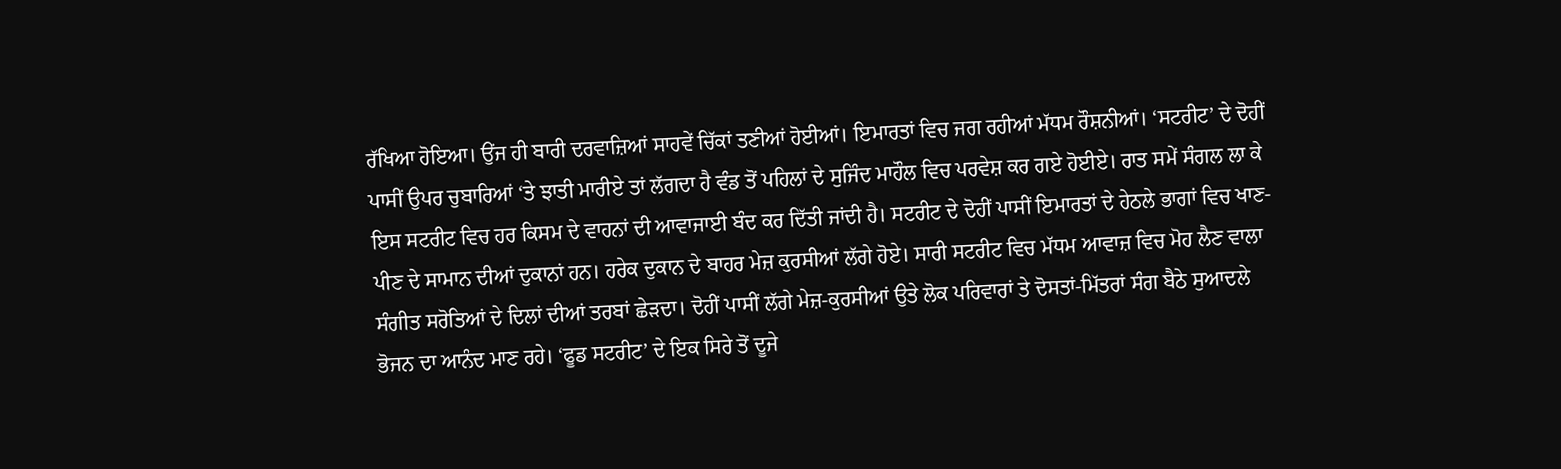ਰੱਖਿਆ ਹੋਇਆ। ਉਂਜ ਹੀ ਬਾਰੀ ਦਰਵਾਜ਼ਿਆਂ ਸਾਹਵੇਂ ਚਿੱਕਾਂ ਤਣੀਆਂ ਹੋਈਆਂ। ਇਮਾਰਤਾਂ ਵਿਚ ਜਗ ਰਹੀਆਂ ਮੱਧਮ ਰੌਸ਼ਨੀਆਂ। ‘ਸਟਰੀਟ’ ਦੇ ਦੋਹੀਂ ਪਾਸੀਂ ਉਪਰ ਚੁਬਾਰਿਆਂ ‘ਤੇ ਝਾਤੀ ਮਾਰੀਏ ਤਾਂ ਲੱਗਦਾ ਹੈ ਵੰਡ ਤੋਂ ਪਹਿਲਾਂ ਦੇ ਸੁਜਿੰਦ ਮਾਹੌਲ ਵਿਚ ਪਰਵੇਸ਼ ਕਰ ਗਏ ਹੋਈਏ। ਰਾਤ ਸਮੇਂ ਸੰਗਲ ਲਾ ਕੇ ਇਸ ਸਟਰੀਟ ਵਿਚ ਹਰ ਕਿਸਮ ਦੇ ਵਾਹਨਾਂ ਦੀ ਆਵਾਜਾਈ ਬੰਦ ਕਰ ਦਿੱਤੀ ਜਾਂਦੀ ਹੈ। ਸਟਰੀਟ ਦੇ ਦੋਹੀਂ ਪਾਸੀਂ ਇਮਾਰਤਾਂ ਦੇ ਹੇਠਲੇ ਭਾਗਾਂ ਵਿਚ ਖਾਣ-ਪੀਣ ਦੇ ਸਾਮਾਨ ਦੀਆਂ ਦੁਕਾਨਾਂ ਹਨ। ਹਰੇਕ ਦੁਕਾਨ ਦੇ ਬਾਹਰ ਮੇਜ਼ ਕੁਰਸੀਆਂ ਲੱਗੇ ਹੋਏ। ਸਾਰੀ ਸਟਰੀਟ ਵਿਚ ਮੱਧਮ ਆਵਾਜ਼ ਵਿਚ ਮੋਹ ਲੈਣ ਵਾਲਾ ਸੰਗੀਤ ਸਰੋਤਿਆਂ ਦੇ ਦਿਲਾਂ ਦੀਆਂ ਤਰਬਾਂ ਛੇੜਦਾ। ਦੋਹੀਂ ਪਾਸੀਂ ਲੱਗੇ ਮੇਜ਼-ਕੁਰਸੀਆਂ ਉਤੇ ਲੋਕ ਪਰਿਵਾਰਾਂ ਤੇ ਦੋਸਤਾਂ-ਮਿੱਤਰਾਂ ਸੰਗ ਬੈਠੇ ਸੁਆਦਲੇ ਭੋਜਨ ਦਾ ਆਨੰਦ ਮਾਣ ਰਹੇ। ‘ਫੂਡ ਸਟਰੀਟ’ ਦੇ ਇਕ ਸਿਰੇ ਤੋਂ ਦੂਜੇ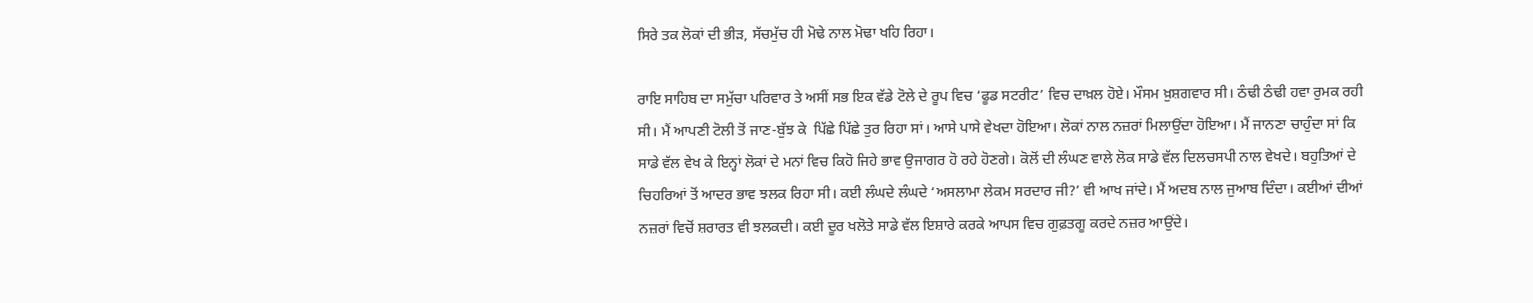ਸਿਰੇ ਤਕ ਲੋਕਾਂ ਦੀ ਭੀੜ, ਸੱਚਮੁੱਚ ਹੀ ਮੋਢੇ ਨਾਲ ਮੋਢਾ ਖਹਿ ਰਿਹਾ।

ਰਾਇ ਸਾਹਿਬ ਦਾ ਸਮੁੱਚਾ ਪਰਿਵਾਰ ਤੇ ਅਸੀਂ ਸਭ ਇਕ ਵੱਡੇ ਟੋਲੇ ਦੇ ਰੂਪ ਵਿਚ ‘ਫੂਡ ਸਟਰੀਟ’ ਵਿਚ ਦਾਖ਼ਲ ਹੋਏ। ਮੌਸਮ ਖ਼ੁਸ਼ਗਵਾਰ ਸੀ। ਠੰਢੀ ਠੰਢੀ ਹਵਾ ਰੁਮਕ ਰਹੀ ਸੀ। ਮੈਂ ਆਪਣੀ ਟੋਲੀ ਤੋਂ ਜਾਣ-ਬੁੱਝ ਕੇ  ਪਿੱਛੇ ਪਿੱਛੇ ਤੁਰ ਰਿਹਾ ਸਾਂ। ਆਸੇ ਪਾਸੇ ਵੇਖਦਾ ਹੋਇਆ। ਲੋਕਾਂ ਨਾਲ ਨਜ਼ਰਾਂ ਮਿਲਾਉਂਦਾ ਹੋਇਆ। ਮੈਂ ਜਾਨਣਾ ਚਾਹੁੰਦਾ ਸਾਂ ਕਿ ਸਾਡੇ ਵੱਲ ਵੇਖ ਕੇ ਇਨ੍ਹਾਂ ਲੋਕਾਂ ਦੇ ਮਨਾਂ ਵਿਚ ਕਿਹੋ ਜਿਹੇ ਭਾਵ ਉਜਾਗਰ ਹੋ ਰਹੇ ਹੋਣਗੇ। ਕੋਲੋਂ ਦੀ ਲੰਘਣ ਵਾਲੇ ਲੋਕ ਸਾਡੇ ਵੱਲ ਦਿਲਚਸਪੀ ਨਾਲ ਵੇਖਦੇ। ਬਹੁਤਿਆਂ ਦੇ ਚਿਹਰਿਆਂ ਤੋਂ ਆਦਰ ਭਾਵ ਝਲਕ ਰਿਹਾ ਸੀ। ਕਈ ਲੰਘਦੇ ਲੰਘਦੇ ‘ਅਸਲਾਮਾ ਲੇਕਮ ਸਰਦਾਰ ਜੀ?’ ਵੀ ਆਖ ਜਾਂਦੇ। ਮੈਂ ਅਦਬ ਨਾਲ ਜੁਆਬ ਦਿੰਦਾ। ਕਈਆਂ ਦੀਆਂ ਨਜ਼ਰਾਂ ਵਿਚੋਂ ਸ਼ਰਾਰਤ ਵੀ ਝਲਕਦੀ। ਕਈ ਦੂਰ ਖਲੋਤੇ ਸਾਡੇ ਵੱਲ ਇਸ਼ਾਰੇ ਕਰਕੇ ਆਪਸ ਵਿਚ ਗੁਫ਼ਤਗੂ ਕਰਦੇ ਨਜ਼ਰ ਆਉਂਦੇ।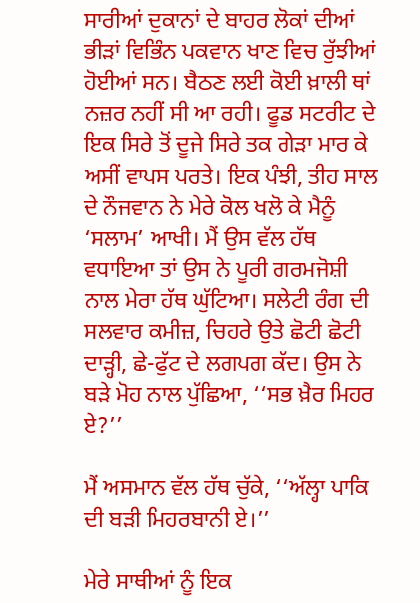ਸਾਰੀਆਂ ਦੁਕਾਨਾਂ ਦੇ ਬਾਹਰ ਲੋਕਾਂ ਦੀਆਂ ਭੀੜਾਂ ਵਿਭਿੰਨ ਪਕਵਾਨ ਖਾਣ ਵਿਚ ਰੁੱਝੀਆਂ ਹੋਈਆਂ ਸਨ। ਬੈਠਣ ਲਈ ਕੋਈ ਖ਼ਾਲੀ ਥਾਂ ਨਜ਼ਰ ਨਹੀਂ ਸੀ ਆ ਰਹੀ। ਫੂਡ ਸਟਰੀਟ ਦੇ ਇਕ ਸਿਰੇ ਤੋਂ ਦੂਜੇ ਸਿਰੇ ਤਕ ਗੇੜਾ ਮਾਰ ਕੇ ਅਸੀਂ ਵਾਪਸ ਪਰਤੇ। ਇਕ ਪੰਝੀ, ਤੀਹ ਸਾਲ ਦੇ ਨੌਜਵਾਨ ਨੇ ਮੇਰੇ ਕੋਲ ਖਲੋ ਕੇ ਮੈਨੂੰ ‘ਸਲਾਮ’ ਆਖੀ। ਮੈਂ ਉਸ ਵੱਲ ਹੱਥ ਵਧਾਇਆ ਤਾਂ ਉਸ ਨੇ ਪੂਰੀ ਗਰਮਜੋਸ਼ੀ ਨਾਲ ਮੇਰਾ ਹੱਥ ਘੁੱਟਿਆ। ਸਲੇਟੀ ਰੰਗ ਦੀ ਸਲਵਾਰ ਕਮੀਜ਼, ਚਿਹਰੇ ਉਤੇ ਛੋਟੀ ਛੋਟੀ ਦਾੜ੍ਹੀ, ਛੇ-ਫੁੱਟ ਦੇ ਲਗਪਗ ਕੱਦ। ਉਸ ਨੇ ਬੜੇ ਮੋਹ ਨਾਲ ਪੁੱਛਿਆ, ‘‘ਸਭ ਖ਼ੈਰ ਮਿਹਰ ਏ?’’

ਮੈਂ ਅਸਮਾਨ ਵੱਲ ਹੱਥ ਚੁੱਕੇ, ‘‘ਅੱਲ੍ਹਾ ਪਾਕਿ ਦੀ ਬੜੀ ਮਿਹਰਬਾਨੀ ਏ।’’

ਮੇਰੇ ਸਾਥੀਆਂ ਨੂੰ ਇਕ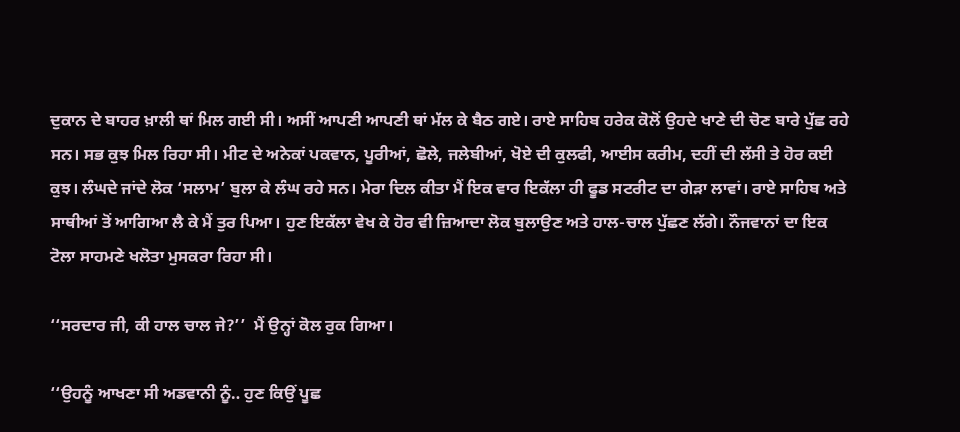ਦੁਕਾਨ ਦੇ ਬਾਹਰ ਖ਼ਾਲੀ ਥਾਂ ਮਿਲ ਗਈ ਸੀ। ਅਸੀਂ ਆਪਣੀ ਆਪਣੀ ਥਾਂ ਮੱਲ ਕੇ ਬੈਠ ਗਏ। ਰਾਏ ਸਾਹਿਬ ਹਰੇਕ ਕੋਲੋਂ ਉਹਦੇ ਖਾਣੇ ਦੀ ਚੋਣ ਬਾਰੇ ਪੁੱਛ ਰਹੇ ਸਨ। ਸਭ ਕੁਝ ਮਿਲ ਰਿਹਾ ਸੀ। ਮੀਟ ਦੇ ਅਨੇਕਾਂ ਪਕਵਾਨ, ਪੂਰੀਆਂ, ਛੋਲੇ, ਜਲੇਬੀਆਂ, ਖੋਏ ਦੀ ਕੁਲਫੀ, ਆਈਸ ਕਰੀਮ, ਦਹੀਂ ਦੀ ਲੱਸੀ ਤੇ ਹੋਰ ਕਈ ਕੁਝ। ਲੰਘਦੇ ਜਾਂਦੇ ਲੋਕ ‘ਸਲਾਮ’ ਬੁਲਾ ਕੇ ਲੰਘ ਰਹੇ ਸਨ। ਮੇਰਾ ਦਿਲ ਕੀਤਾ ਮੈਂ ਇਕ ਵਾਰ ਇਕੱਲਾ ਹੀ ਫੂਡ ਸਟਰੀਟ ਦਾ ਗੇੜਾ ਲਾਵਾਂ। ਰਾਏ ਸਾਹਿਬ ਅਤੇ ਸਾਥੀਆਂ ਤੋਂ ਆਗਿਆ ਲੈ ਕੇ ਮੈਂ ਤੁਰ ਪਿਆ। ਹੁਣ ਇਕੱਲਾ ਵੇਖ ਕੇ ਹੋਰ ਵੀ ਜ਼ਿਆਦਾ ਲੋਕ ਬੁਲਾਉਣ ਅਤੇ ਹਾਲ-ਚਾਲ ਪੁੱਛਣ ਲੱਗੇ। ਨੌਜਵਾਨਾਂ ਦਾ ਇਕ ਟੋਲਾ ਸਾਹਮਣੇ ਖਲੋਤਾ ਮੁਸਕਰਾ ਰਿਹਾ ਸੀ।

‘‘ਸਰਦਾਰ ਜੀ, ਕੀ ਹਾਲ ਚਾਲ ਜੇ?’’  ਮੈਂ ਉਨ੍ਹਾਂ ਕੋਲ ਰੁਕ ਗਿਆ।

‘‘ਉਹਨੂੰ ਆਖਣਾ ਸੀ ਅਡਵਾਨੀ ਨੂੰ‥ ਹੁਣ ਕਿਉਂ ਪੂਛ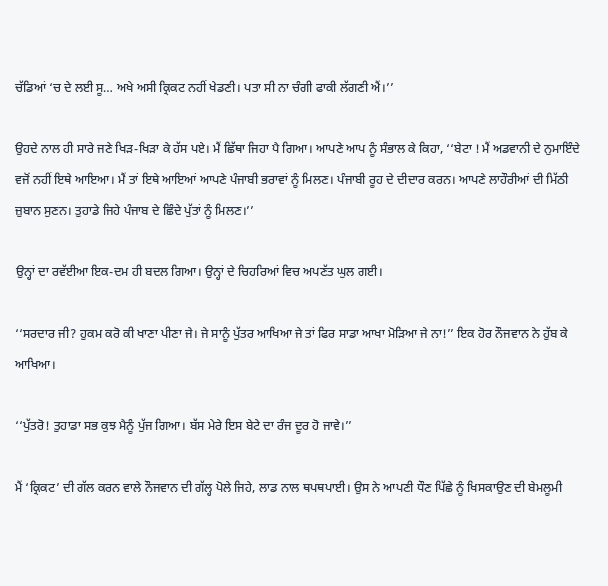ਚੱਡਿਆਂ ‘ਚ ਦੇ ਲਈ ਸੂ… ਅਖੇ ਅਸੀ ਕ੍ਰਿਕਟ ਨਹੀਂ ਖੇਡਣੀ। ਪਤਾ ਸੀ ਨਾ ਚੰਗੀ ਫਾਕੀ ਲੱਗਣੀ ਐਂ।’’

ਉਹਦੇ ਨਾਲ ਹੀ ਸਾਰੇ ਜਣੇ ਖਿੜ-ਖਿੜਾ ਕੇ ਹੱਸ ਪਏ। ਮੈਂ ਛਿੱਥਾ ਜਿਹਾ ਪੈ ਗਿਆ। ਆਪਣੇ ਆਪ ਨੂੰ ਸੰਭਾਲ ਕੇ ਕਿਹਾ, ‘‘ਬੇਟਾ ! ਮੈਂ ਅਡਵਾਨੀ ਦੇ ਨੁਮਾਇੰਦੇ ਵਜੋਂ ਨਹੀਂ ਇਥੇ ਆਇਆ। ਮੈਂ ਤਾਂ ਇਥੇ ਆਇਆਂ ਆਪਣੇ ਪੰਜਾਬੀ ਭਰਾਵਾਂ ਨੂੰ ਮਿਲਣ। ਪੰਜਾਬੀ ਰੂਹ ਦੇ ਦੀਦਾਰ ਕਰਨ। ਆਪਣੇ ਲਾਹੌਰੀਆਂ ਦੀ ਮਿੱਠੀ ਜ਼ੁਬਾਨ ਸੁਣਨ। ਤੁਹਾਡੇ ਜਿਹੇ ਪੰਜਾਬ ਦੇ ਛਿੰਦੇ ਪੁੱਤਾਂ ਨੂੰ ਮਿਲਣ।’’

ਉਨ੍ਹਾਂ ਦਾ ਰਵੱਈਆ ਇਕ-ਦਮ ਹੀ ਬਦਲ ਗਿਆ। ਉਨ੍ਹਾਂ ਦੇ ਚਿਹਰਿਆਂ ਵਿਚ ਅਪਣੱਤ ਘੁਲ ਗਈ।

‘‘ਸਰਦਾਰ ਜੀ? ਹੁਕਮ ਕਰੋ ਕੀ ਖਾਣਾ ਪੀਣਾ ਜੇ। ਜੇ ਸਾਨੂੰ ਪੁੱਤਰ ਆਖਿਆ ਜੇ ਤਾਂ ਫਿਰ ਸਾਡਾ ਆਖਾ ਮੋੜਿਆ ਜੇ ਨਾ!’’ ਇਕ ਹੋਰ ਨੌਜਵਾਨ ਨੇ ਹੁੱਬ ਕੇ ਆਖਿਆ।

‘‘ਪੁੱਤਰੋ! ਤੁਹਾਡਾ ਸਭ ਕੁਝ ਮੈਨੂੰ ਪੁੱਜ ਗਿਆ। ਬੱਸ ਮੇਰੇ ਇਸ ਬੇਟੇ ਦਾ ਰੰਜ ਦੂਰ ਹੋ ਜਾਵੇ।’’

ਮੈਂ ‘ਕ੍ਰਿਕਟ’ ਦੀ ਗੱਲ ਕਰਨ ਵਾਲੇ ਨੌਜਵਾਨ ਦੀ ਗੱਲ੍ਹ ਪੋਲੇ ਜਿਹੇ, ਲਾਡ ਨਾਲ ਥਪਥਪਾਈ। ਉਸ ਨੇ ਆਪਣੀ ਧੌਣ ਪਿੱਛੇ ਨੂੰ ਖਿਸਕਾਉਣ ਦੀ ਬੇਮਲੂਮੀ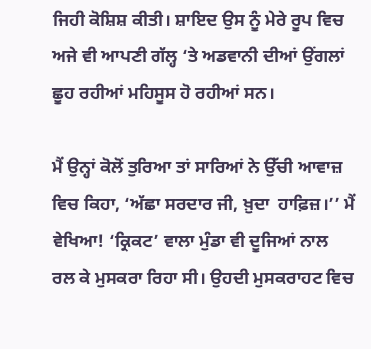ਜਿਹੀ ਕੋਸ਼ਿਸ਼ ਕੀਤੀ। ਸ਼ਾਇਦ ਉਸ ਨੂੰ ਮੇਰੇ ਰੂਪ ਵਿਚ ਅਜੇ ਵੀ ਆਪਣੀ ਗੱਲ੍ਹ ‘ਤੇ ਅਡਵਾਨੀ ਦੀਆਂ ਉਂਗਲਾਂ ਛੂਹ ਰਹੀਆਂ ਮਹਿਸੂਸ ਹੋ ਰਹੀਆਂ ਸਨ।

ਮੈਂ ਉਨ੍ਹਾਂ ਕੋਲੋਂ ਤੁਰਿਆ ਤਾਂ ਸਾਰਿਆਂ ਨੇ ਉੱਚੀ ਆਵਾਜ਼ ਵਿਚ ਕਿਹਾ, ‘ਅੱਛਾ ਸਰਦਾਰ ਜੀ, ਖ਼ੁਦਾ  ਹਾਫ਼ਿਜ਼।’’ ਮੈਂ ਵੇਖਿਆ! ‘ਕ੍ਰਿਕਟ’ ਵਾਲਾ ਮੁੰਡਾ ਵੀ ਦੂਜਿਆਂ ਨਾਲ ਰਲ ਕੇ ਮੁਸਕਰਾ ਰਿਹਾ ਸੀ। ਉਹਦੀ ਮੁਸਕਰਾਹਟ ਵਿਚ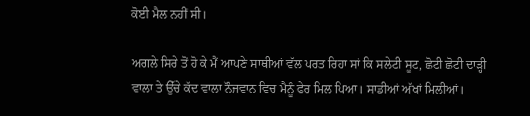ਕੋਈ ਮੈਲ ਨਹੀਂ ਸੀ।

ਅਗਲੇ ਸਿਰੇ ਤੋਂ ਹੋ ਕੇ ਮੈਂ ਆਪਣੇ ਸਾਥੀਆਂ ਵੱਲ ਪਰਤ ਰਿਹਾ ਸਾਂ ਕਿ ਸਲੇਟੀ ਸੂਟ, ਛੋਟੀ ਛੋਟੀ ਦਾੜ੍ਹੀ ਵਾਲਾ ਤੇ ਉੱਚੇ ਕੱਦ ਵਾਲਾ ਨੌਜਵਾਨ ਵਿਚ ਮੈਨੂੰ ਫੇਰ ਮਿਲ ਪਿਆ। ਸਾਡੀਆਂ ਅੱਖਾਂ ਮਿਲੀਆਂ।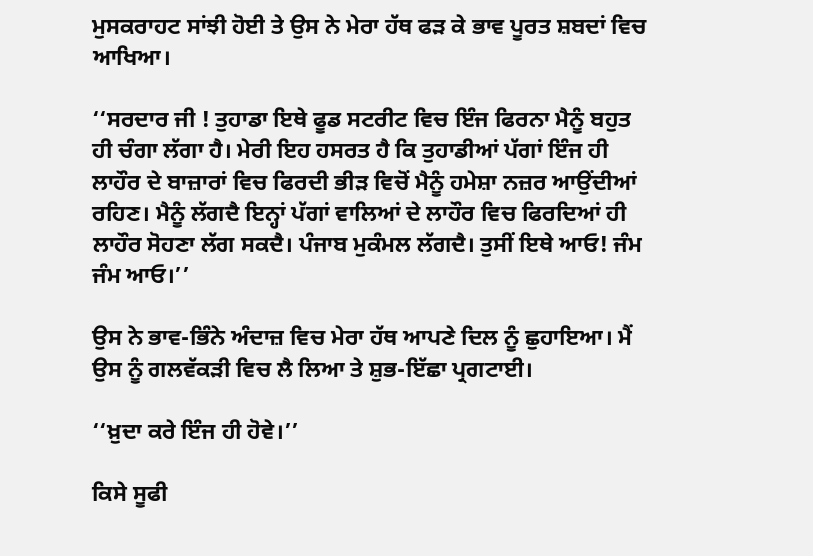ਮੁਸਕਰਾਹਟ ਸਾਂਝੀ ਹੋਈ ਤੇ ਉਸ ਨੇ ਮੇਰਾ ਹੱਥ ਫੜ ਕੇ ਭਾਵ ਪੂਰਤ ਸ਼ਬਦਾਂ ਵਿਚ ਆਖਿਆ।

‘‘ਸਰਦਾਰ ਜੀ ! ਤੁਹਾਡਾ ਇਥੇ ਫੂਡ ਸਟਰੀਟ ਵਿਚ ਇੰਜ ਫਿਰਨਾ ਮੈਨੂੰ ਬਹੁਤ ਹੀ ਚੰਗਾ ਲੱਗਾ ਹੈ। ਮੇਰੀ ਇਹ ਹਸਰਤ ਹੈ ਕਿ ਤੁਹਾਡੀਆਂ ਪੱਗਾਂ ਇੰਜ ਹੀ ਲਾਹੌਰ ਦੇ ਬਾਜ਼ਾਰਾਂ ਵਿਚ ਫਿਰਦੀ ਭੀੜ ਵਿਚੋਂ ਮੈਨੂੰ ਹਮੇਸ਼ਾ ਨਜ਼ਰ ਆਉਂਦੀਆਂ ਰਹਿਣ। ਮੈਨੂੰ ਲੱਗਦੈ ਇਨ੍ਹਾਂ ਪੱਗਾਂ ਵਾਲਿਆਂ ਦੇ ਲਾਹੌਰ ਵਿਚ ਫਿਰਦਿਆਂ ਹੀ ਲਾਹੌਰ ਸੋਹਣਾ ਲੱਗ ਸਕਦੈ। ਪੰਜਾਬ ਮੁਕੰਮਲ ਲੱਗਦੈ। ਤੁਸੀਂ ਇਥੇ ਆਓ! ਜੰਮ ਜੰਮ ਆਓ।’’

ਉਸ ਨੇ ਭਾਵ-ਭਿੰਨੇ ਅੰਦਾਜ਼ ਵਿਚ ਮੇਰਾ ਹੱਥ ਆਪਣੇ ਦਿਲ ਨੂੰ ਛੁਹਾਇਆ। ਮੈਂ ਉਸ ਨੂੰ ਗਲਵੱਕੜੀ ਵਿਚ ਲੈ ਲਿਆ ਤੇ ਸ਼ੁਭ-ਇੱਛਾ ਪ੍ਰਗਟਾਈ।

‘‘ਖ਼ੁਦਾ ਕਰੇ ਇੰਜ ਹੀ ਹੋਵੇ।’’

ਕਿਸੇ ਸੂਫੀ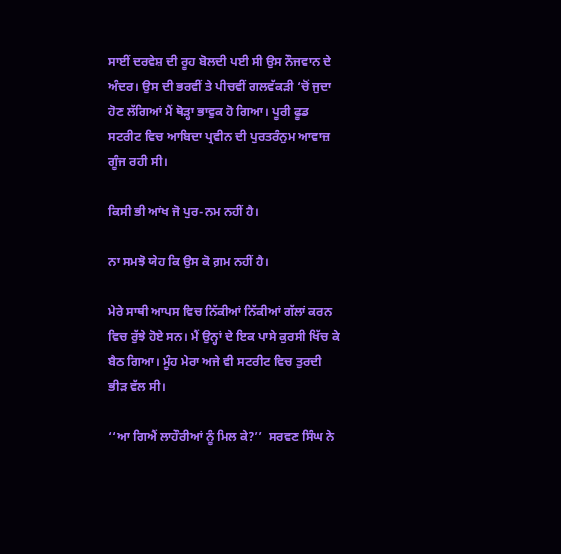ਸਾਈਂ ਦਰਵੇਸ਼ ਦੀ ਰੂਹ ਬੋਲਦੀ ਪਈ ਸੀ ਉਸ ਨੌਜਵਾਨ ਦੇ ਅੰਦਰ। ਉਸ ਦੀ ਭਰਵੀਂ ਤੇ ਪੀਚਵੀਂ ਗਲਵੱਕੜੀ ‘ਚੋਂ ਜੁਦਾ ਹੋਣ ਲੱਗਿਆਂ ਮੈਂ ਥੋੜ੍ਹਾ ਭਾਵੁਕ ਹੋ ਗਿਆ। ਪੂਰੀ ਫੂਡ ਸਟਰੀਟ ਵਿਚ ਆਬਿਦਾ ਪ੍ਰਵੀਨ ਦੀ ਪੁਰਤਰੰਨੁਮ ਆਵਾਜ਼ ਗੂੰਜ ਰਹੀ ਸੀ।

ਕਿਸੀ ਭੀ ਆਂਖ ਜੋ ਪੁਰ-ਨਮ ਨਹੀਂ ਹੈ।

ਨਾ ਸਮਝੋ ਯੇਹ ਕਿ ਉਸ ਕੋ ਗ਼ਮ ਨਹੀਂ ਹੈ।

ਮੇਰੇ ਸਾਥੀ ਆਪਸ ਵਿਚ ਨਿੱਕੀਆਂ ਨਿੱਕੀਆਂ ਗੱਲਾਂ ਕਰਨ ਵਿਚ ਰੁੱਝੇ ਹੋਏ ਸਨ। ਮੈਂ ਉਨ੍ਹਾਂ ਦੇ ਇਕ ਪਾਸੇ ਕੁਰਸੀ ਖਿੱਚ ਕੇ ਬੈਠ ਗਿਆ। ਮੂੰਹ ਮੇਰਾ ਅਜੇ ਵੀ ਸਟਰੀਟ ਵਿਚ ਤੁਰਦੀ ਭੀੜ ਵੱਲ ਸੀ।

‘‘ਆ ਗਿਐਂ ਲਾਹੌਰੀਆਂ ਨੂੰ ਮਿਲ ਕੇ?’’  ਸਰਵਣ ਸਿੰਘ ਨੇ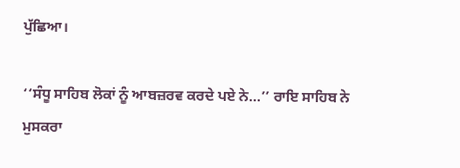ਪੁੱਛਿਆ।

‘‘ਸੰਧੂ ਸਾਹਿਬ ਲੋਕਾਂ ਨੂੰ ਆਬਜ਼ਰਵ ਕਰਦੇ ਪਏ ਨੇ…’’ ਰਾਇ ਸਾਹਿਬ ਨੇ ਮੁਸਕਰਾ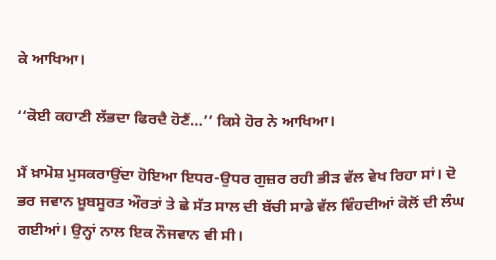ਕੇ ਆਖਿਆ।

‘‘ਕੋਈ ਕਹਾਣੀ ਲੱਭਦਾ ਫਿਰਦੈ ਹੋਣੈਂ…’’ ਕਿਸੇ ਹੋਰ ਨੇ ਆਖਿਆ।

ਮੈਂ ਖ਼ਾਮੋਸ਼ ਮੁਸਕਰਾਉਂਦਾ ਹੋਇਆ ਇਧਰ-ਉਧਰ ਗੁਜ਼ਰ ਰਹੀ ਭੀੜ ਵੱਲ ਵੇਖ ਰਿਹਾ ਸਾਂ। ਦੋ ਭਰ ਜਵਾਨ ਖ਼ੂਬਸੂਰਤ ਔਰਤਾਂ ਤੇ ਛੇ ਸੱਤ ਸਾਲ ਦੀ ਬੱਚੀ ਸਾਡੇ ਵੱਲ ਵਿੰਹਦੀਆਂ ਕੋਲੋਂ ਦੀ ਲੰਘ ਗਈਆਂ। ਉਨ੍ਹਾਂ ਨਾਲ ਇਕ ਨੌਜਵਾਨ ਵੀ ਸੀ।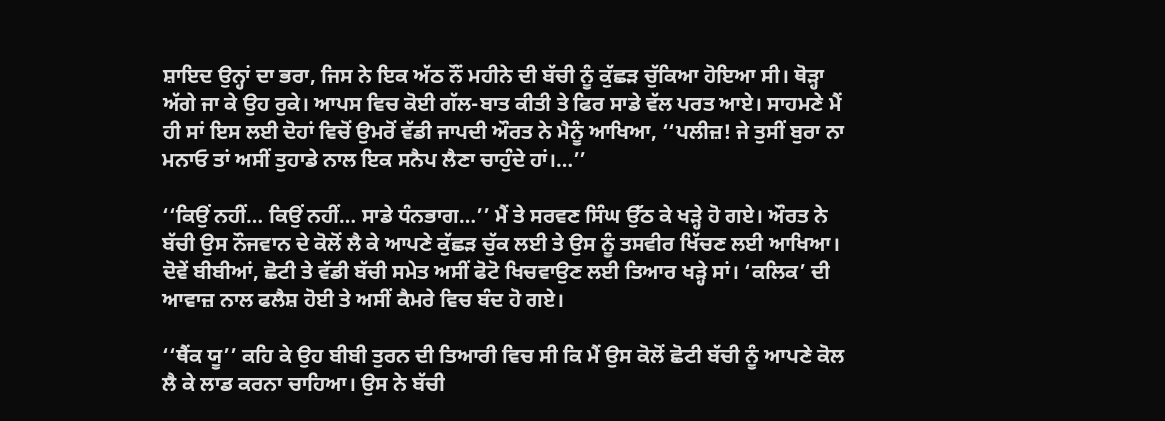ਸ਼ਾਇਦ ਉਨ੍ਹਾਂ ਦਾ ਭਰਾ, ਜਿਸ ਨੇ ਇਕ ਅੱਠ ਨੌਂ ਮਹੀਨੇ ਦੀ ਬੱਚੀ ਨੂੰ ਕੁੱਛੜ ਚੁੱਕਿਆ ਹੋਇਆ ਸੀ। ਥੋੜ੍ਹਾ ਅੱਗੇ ਜਾ ਕੇ ਉਹ ਰੁਕੇ। ਆਪਸ ਵਿਚ ਕੋਈ ਗੱਲ-ਬਾਤ ਕੀਤੀ ਤੇ ਫਿਰ ਸਾਡੇ ਵੱਲ ਪਰਤ ਆਏ। ਸਾਹਮਣੇ ਮੈਂ ਹੀ ਸਾਂ ਇਸ ਲਈ ਦੋਹਾਂ ਵਿਚੋਂ ਉਮਰੋਂ ਵੱਡੀ ਜਾਪਦੀ ਔਰਤ ਨੇ ਮੈਨੂੰ ਆਖਿਆ, ‘‘ਪਲੀਜ਼! ਜੇ ਤੁਸੀਂ ਬੁਰਾ ਨਾ ਮਨਾਓ ਤਾਂ ਅਸੀਂ ਤੁਹਾਡੇ ਨਾਲ ਇਕ ਸਨੈਪ ਲੈਣਾ ਚਾਹੁੰਦੇ ਹਾਂ।…’’

‘‘ਕਿਉਂ ਨਹੀਂ… ਕਿਉਂ ਨਹੀਂ… ਸਾਡੇ ਧੰਨਭਾਗ…’’ ਮੈਂ ਤੇ ਸਰਵਣ ਸਿੰਘ ਉੱਠ ਕੇ ਖੜ੍ਹੇ ਹੋ ਗਏ। ਔਰਤ ਨੇ ਬੱਚੀ ਉਸ ਨੌਜਵਾਨ ਦੇ ਕੋਲੋਂ ਲੈ ਕੇ ਆਪਣੇ ਕੁੱਛੜ ਚੁੱਕ ਲਈ ਤੇ ਉਸ ਨੂੰ ਤਸਵੀਰ ਖਿੱਚਣ ਲਈ ਆਖਿਆ। ਦੋਵੇਂ ਬੀਬੀਆਂ, ਛੋਟੀ ਤੇ ਵੱਡੀ ਬੱਚੀ ਸਮੇਤ ਅਸੀਂ ਫੋਟੋ ਖਿਚਵਾਉਣ ਲਈ ਤਿਆਰ ਖੜ੍ਹੇ ਸਾਂ। ‘ਕਲਿਕ’ ਦੀ ਆਵਾਜ਼ ਨਾਲ ਫਲੈਸ਼ ਹੋਈ ਤੇ ਅਸੀਂ ਕੈਮਰੇ ਵਿਚ ਬੰਦ ਹੋ ਗਏ।

‘‘ਥੈਂਕ ਯੂ’’ ਕਹਿ ਕੇ ਉਹ ਬੀਬੀ ਤੁਰਨ ਦੀ ਤਿਆਰੀ ਵਿਚ ਸੀ ਕਿ ਮੈਂ ਉਸ ਕੋਲੋਂ ਛੋਟੀ ਬੱਚੀ ਨੂੰ ਆਪਣੇ ਕੋਲ ਲੈ ਕੇ ਲਾਡ ਕਰਨਾ ਚਾਹਿਆ। ਉਸ ਨੇ ਬੱਚੀ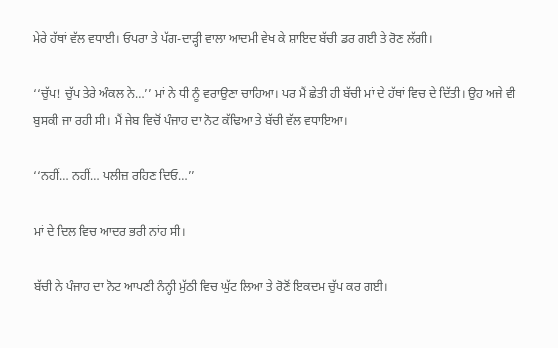ਮੇਰੇ ਹੱਥਾਂ ਵੱਲ ਵਧਾਈ। ਓਪਰਾ ਤੇ ਪੱਗ-ਦਾੜ੍ਹੀ ਵਾਲਾ ਆਦਮੀ ਵੇਖ ਕੇ ਸ਼ਾਇਦ ਬੱਚੀ ਡਰ ਗਈ ਤੇ ਰੋਣ ਲੱਗੀ।

‘‘ਚੁੱਪ! ਚੁੱਪ ਤੇਰੇ ਅੰਕਲ ਨੇ…’’ ਮਾਂ ਨੇ ਧੀ ਨੂੰ ਵਰਾਉਣਾ ਚਾਹਿਆ। ਪਰ ਮੈਂ ਛੇਤੀ ਹੀ ਬੱਚੀ ਮਾਂ ਦੇ ਹੱਥਾਂ ਵਿਚ ਦੇ ਦਿੱਤੀ। ਉਹ ਅਜੇ ਵੀ ਬੁਸਕੀ ਜਾ ਰਹੀ ਸੀ। ਮੈਂ ਜੇਬ ਵਿਚੋਂ ਪੰਜਾਹ ਦਾ ਨੋਟ ਕੱਢਿਆ ਤੇ ਬੱਚੀ ਵੱਲ ਵਧਾਇਆ।

‘‘ਨਹੀਂ… ਨਹੀਂ… ਪਲੀਜ਼ ਰਹਿਣ ਦਿਓ…’’

ਮਾਂ ਦੇ ਦਿਲ ਵਿਚ ਆਦਰ ਭਰੀ ਨਾਂਹ ਸੀ।

ਬੱਚੀ ਨੇ ਪੰਜਾਹ ਦਾ ਨੋਟ ਆਪਣੀ ਨੰਨ੍ਹੀ ਮੁੱਠੀ ਵਿਚ ਘੁੱਟ ਲਿਆ ਤੇ ਰੋਣੋਂ ਇਕਦਮ ਚੁੱਪ ਕਰ ਗਈ।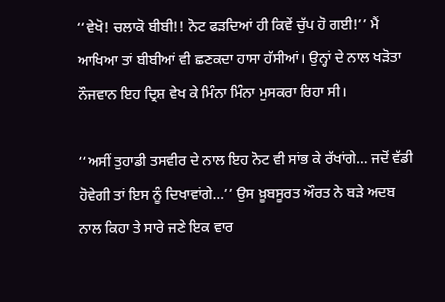‘‘ਵੇਖੋ! ਚਲਾਕੋ ਬੀਬੀ!! ਨੋਟ ਫੜਦਿਆਂ ਹੀ ਕਿਵੇਂ ਚੁੱਪ ਹੋ ਗਈ!’’ ਮੈਂ ਆਖਿਆ ਤਾਂ ਬੀਬੀਆਂ ਵੀ ਛਣਕਦਾ ਹਾਸਾ ਹੱਸੀਆਂ। ਉਨ੍ਹਾਂ ਦੇ ਨਾਲ ਖੜੋਤਾ ਨੌਜਵਾਨ ਇਹ ਦ੍ਰਿਸ਼ ਵੇਖ ਕੇ ਮਿੰਨਾ ਮਿੰਨਾ ਮੁਸਕਰਾ ਰਿਹਾ ਸੀ।

‘‘ਅਸੀਂ ਤੁਹਾਡੀ ਤਸਵੀਰ ਦੇ ਨਾਲ ਇਹ ਨੋਟ ਵੀ ਸਾਂਭ ਕੇ ਰੱਖਾਂਗੇ… ਜਦੋਂ ਵੱਡੀ ਹੋਵੇਗੀ ਤਾਂ ਇਸ ਨੂੰ ਦਿਖਾਵਾਂਗੇ…’’ ਉਸ ਖ਼ੂਬਸੂਰਤ ਔਰਤ ਨੇ ਬੜੇ ਅਦਬ ਨਾਲ ਕਿਹਾ ਤੇ ਸਾਰੇ ਜਣੇ ਇਕ ਵਾਰ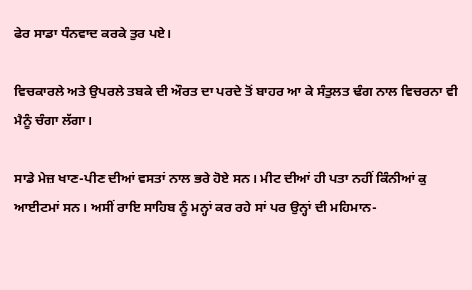ਫੇਰ ਸਾਡਾ ਧੰਨਵਾਦ ਕਰਕੇ ਤੁਰ ਪਏ।

ਵਿਚਕਾਰਲੇ ਅਤੇ ਉਪਰਲੇ ਤਬਕੇ ਦੀ ਔਰਤ ਦਾ ਪਰਦੇ ਤੋਂ ਬਾਹਰ ਆ ਕੇ ਸੰਤੁਲਤ ਢੰਗ ਨਾਲ ਵਿਚਰਨਾ ਵੀ ਮੈਨੂੰ ਚੰਗਾ ਲੱਗਾ।

ਸਾਡੇ ਮੇਜ਼ ਖਾਣ-ਪੀਣ ਦੀਆਂ ਵਸਤਾਂ ਨਾਲ ਭਰੇ ਹੋਏ ਸਨ। ਮੀਟ ਦੀਆਂ ਹੀ ਪਤਾ ਨਹੀਂ ਕਿੰਨੀਆਂ ਕੁ ਆਈਟਮਾਂ ਸਨ। ਅਸੀਂ ਰਾਇ ਸਾਹਿਬ ਨੂੰ ਮਨ੍ਹਾਂ ਕਰ ਰਹੇ ਸਾਂ ਪਰ ਉਨ੍ਹਾਂ ਦੀ ਮਹਿਮਾਨ-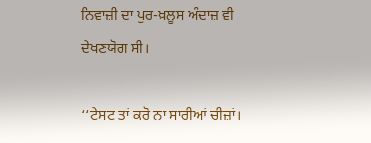ਨਿਵਾਜ਼ੀ ਦਾ ਪੁਰ-ਖ਼ਲੂਸ ਅੰਦਾਜ਼ ਵੀ ਦੇਖਣਯੋਗ ਸੀ।

‘‘ਟੇਸਟ ਤਾਂ ਕਰੋ ਨਾ ਸਾਰੀਆਂ ਚੀਜ਼ਾਂ।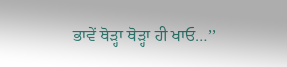ਭਾਵੇਂ ਥੋੜ੍ਹਾ ਥੋੜ੍ਹਾ ਹੀ ਖਾਓ…’’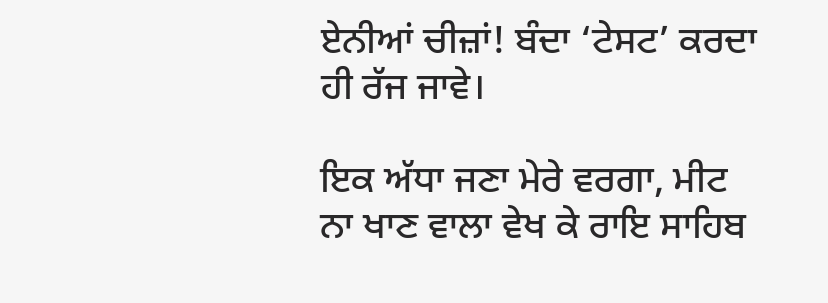ਏਨੀਆਂ ਚੀਜ਼ਾਂ! ਬੰਦਾ ‘ਟੇਸਟ’ ਕਰਦਾ ਹੀ ਰੱਜ ਜਾਵੇ।

ਇਕ ਅੱਧਾ ਜਣਾ ਮੇਰੇ ਵਰਗਾ, ਮੀਟ ਨਾ ਖਾਣ ਵਾਲਾ ਵੇਖ ਕੇ ਰਾਇ ਸਾਹਿਬ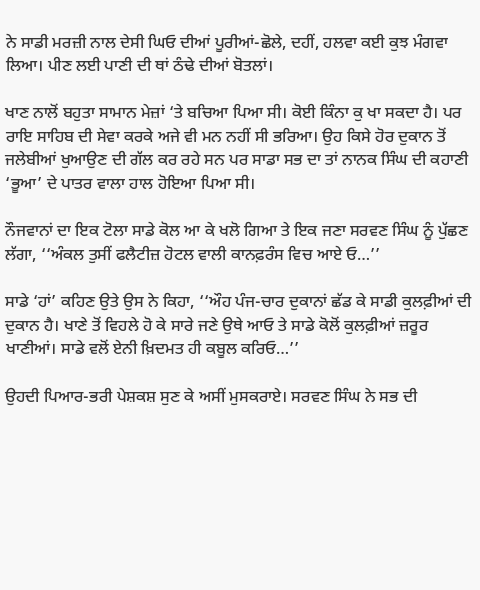ਨੇ ਸਾਡੀ ਮਰਜ਼ੀ ਨਾਲ ਦੇਸੀ ਘਿਓ ਦੀਆਂ ਪੂਰੀਆਂ-ਛੋਲੇ, ਦਹੀਂ, ਹਲਵਾ ਕਈ ਕੁਝ ਮੰਗਵਾ ਲਿਆ। ਪੀਣ ਲਈ ਪਾਣੀ ਦੀ ਥਾਂ ਠੰਢੇ ਦੀਆਂ ਬੋਤਲਾਂ।

ਖਾਣ ਨਾਲੋਂ ਬਹੁਤਾ ਸਾਮਾਨ ਮੇਜ਼ਾਂ ‘ਤੇ ਬਚਿਆ ਪਿਆ ਸੀ। ਕੋਈ ਕਿੰਨਾ ਕੁ ਖਾ ਸਕਦਾ ਹੈ। ਪਰ ਰਾਇ ਸਾਹਿਬ ਦੀ ਸੇਵਾ ਕਰਕੇ ਅਜੇ ਵੀ ਮਨ ਨਹੀਂ ਸੀ ਭਰਿਆ। ਉਹ ਕਿਸੇ ਹੋਰ ਦੁਕਾਨ ਤੋਂ ਜਲੇਬੀਆਂ ਖੁਆਉਣ ਦੀ ਗੱਲ ਕਰ ਰਹੇ ਸਨ ਪਰ ਸਾਡਾ ਸਭ ਦਾ ਤਾਂ ਨਾਨਕ ਸਿੰਘ ਦੀ ਕਹਾਣੀ ‘ਭੂਆ’ ਦੇ ਪਾਤਰ ਵਾਲਾ ਹਾਲ ਹੋਇਆ ਪਿਆ ਸੀ।

ਨੌਜਵਾਨਾਂ ਦਾ ਇਕ ਟੋਲਾ ਸਾਡੇ ਕੋਲ ਆ ਕੇ ਖਲੋ ਗਿਆ ਤੇ ਇਕ ਜਣਾ ਸਰਵਣ ਸਿੰਘ ਨੂੰ ਪੁੱਛਣ ਲੱਗਾ, ‘‘ਅੰਕਲ ਤੁਸੀਂ ਫਲੈਟੀਜ਼ ਹੋਟਲ ਵਾਲੀ ਕਾਨਫ਼ਰੰਸ ਵਿਚ ਆਏ ਓ…’’

ਸਾਡੇ ‘ਹਾਂ’ ਕਹਿਣ ਉਤੇ ਉਸ ਨੇ ਕਿਹਾ, ‘‘ਔਹ ਪੰਜ-ਚਾਰ ਦੁਕਾਨਾਂ ਛੱਡ ਕੇ ਸਾਡੀ ਕੁਲਫ਼ੀਆਂ ਦੀ ਦੁਕਾਨ ਹੈ। ਖਾਣੇ ਤੋਂ ਵਿਹਲੇ ਹੋ ਕੇ ਸਾਰੇ ਜਣੇ ਉਥੇ ਆਓ ਤੇ ਸਾਡੇ ਕੋਲੋਂ ਕੁਲਫ਼ੀਆਂ ਜ਼ਰੂਰ ਖਾਣੀਆਂ। ਸਾਡੇ ਵਲੋਂ ਏਨੀ ਖ਼ਿਦਮਤ ਹੀ ਕਬੂਲ ਕਰਿਓ…’’

ਉਹਦੀ ਪਿਆਰ-ਭਰੀ ਪੇਸ਼ਕਸ਼ ਸੁਣ ਕੇ ਅਸੀਂ ਮੁਸਕਰਾਏ। ਸਰਵਣ ਸਿੰਘ ਨੇ ਸਭ ਦੀ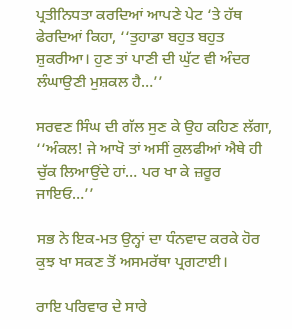ਪ੍ਰਤੀਨਿਧਤਾ ਕਰਦਿਆਂ ਆਪਣੇ ਪੇਟ ‘ਤੇ ਹੱਥ ਫੇਰਦਿਆਂ ਕਿਹਾ, ‘‘ਤੁਹਾਡਾ ਬਹੁਤ ਬਹੁਤ ਸ਼ੁਕਰੀਆ। ਹੁਣ ਤਾਂ ਪਾਣੀ ਦੀ ਘੁੱਟ ਵੀ ਅੰਦਰ ਲੰਘਾਉਣੀ ਮੁਸ਼ਕਲ ਹੈ…’’

ਸਰਵਣ ਸਿੰਘ ਦੀ ਗੱਲ ਸੁਣ ਕੇ ਉਹ ਕਹਿਣ ਲੱਗਾ, ‘‘ਅੰਕਲ! ਜੇ ਆਖੋ ਤਾਂ ਅਸੀਂ ਕੁਲਫੀਆਂ ਐਥੇ ਹੀ ਚੁੱਕ ਲਿਆਉਂਦੇ ਹਾਂ… ਪਰ ਖਾ ਕੇ ਜ਼ਰੂਰ ਜਾਇਓ…’’

ਸਭ ਨੇ ਇਕ-ਮਤ ਉਨ੍ਹਾਂ ਦਾ ਧੰਨਵਾਦ ਕਰਕੇ ਹੋਰ ਕੁਝ ਖਾ ਸਕਣ ਤੋਂ ਅਸਮਰੱਥਾ ਪ੍ਰਗਟਾਈ।

ਰਾਇ ਪਰਿਵਾਰ ਦੇ ਸਾਰੇ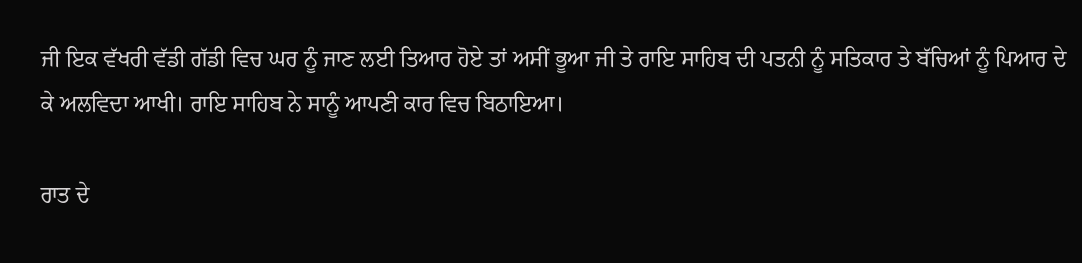ਜੀ ਇਕ ਵੱਖਰੀ ਵੱਡੀ ਗੱਡੀ ਵਿਚ ਘਰ ਨੂੰ ਜਾਣ ਲਈ ਤਿਆਰ ਹੋਏ ਤਾਂ ਅਸੀਂ ਭੂਆ ਜੀ ਤੇ ਰਾਇ ਸਾਹਿਬ ਦੀ ਪਤਨੀ ਨੂੰ ਸਤਿਕਾਰ ਤੇ ਬੱਚਿਆਂ ਨੂੰ ਪਿਆਰ ਦੇ ਕੇ ਅਲਵਿਦਾ ਆਖੀ। ਰਾਇ ਸਾਹਿਬ ਨੇ ਸਾਨੂੰ ਆਪਣੀ ਕਾਰ ਵਿਚ ਬਿਠਾਇਆ।

ਰਾਤ ਦੇ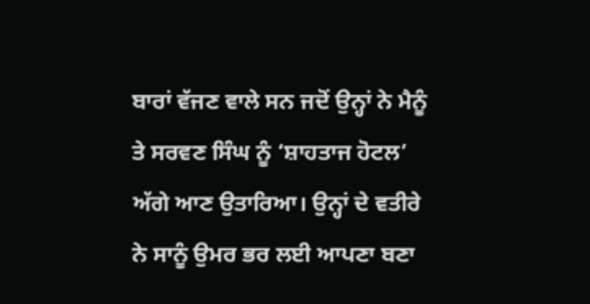ਬਾਰਾਂ ਵੱਜਣ ਵਾਲੇ ਸਨ ਜਦੋਂ ਉਨ੍ਹਾਂ ਨੇ ਮੈਨੂੰ ਤੇ ਸਰਵਣ ਸਿੰਘ ਨੂੰ ‘ਸ਼ਾਹਤਾਜ ਹੋਟਲ’ ਅੱਗੇ ਆਣ ਉਤਾਰਿਆ। ਉਨ੍ਹਾਂ ਦੇ ਵਤੀਰੇ ਨੇ ਸਾਨੂੰ ਉਮਰ ਭਰ ਲਈ ਆਪਣਾ ਬਣਾ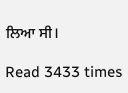ਲਿਆ ਸੀ।

Read 3433 times